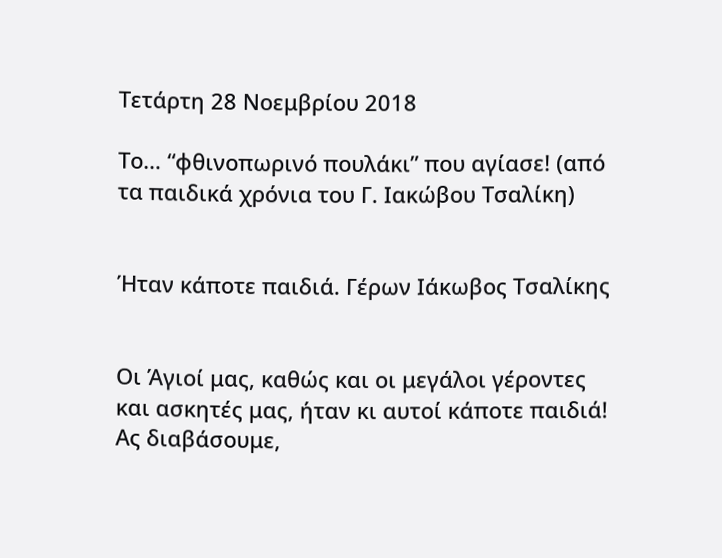Τετάρτη 28 Νοεμβρίου 2018

Το… “φθινοπωρινό πουλάκι” που αγίασε! (από τα παιδικά χρόνια του Γ. Ιακώβου Τσαλίκη)


Ήταν κάποτε παιδιά. Γέρων Ιάκωβος Τσαλίκης


Οι Άγιοί μας, καθώς και οι μεγάλοι γέροντες και ασκητές μας, ήταν κι αυτοί κάποτε παιδιά!
Ας διαβάσουμε,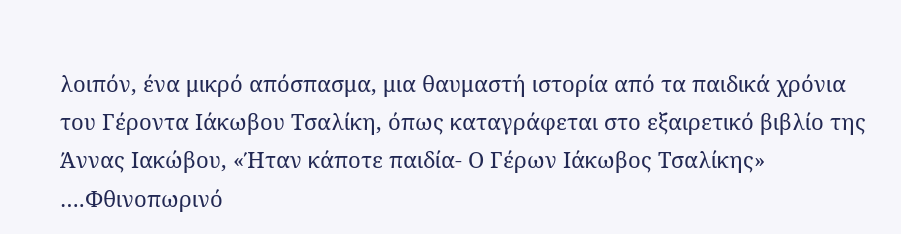λοιπόν, ένα μικρό απόσπασμα, μια θαυμαστή ιστορία από τα παιδικά χρόνια του Γέροντα Ιάκωβου Τσαλίκη, όπως καταγράφεται στο εξαιρετικό βιβλίο της Άννας Ιακώβου, «Ήταν κάποτε παιδία- Ο Γέρων Ιάκωβος Τσαλίκης»
….Φθινοπωρινό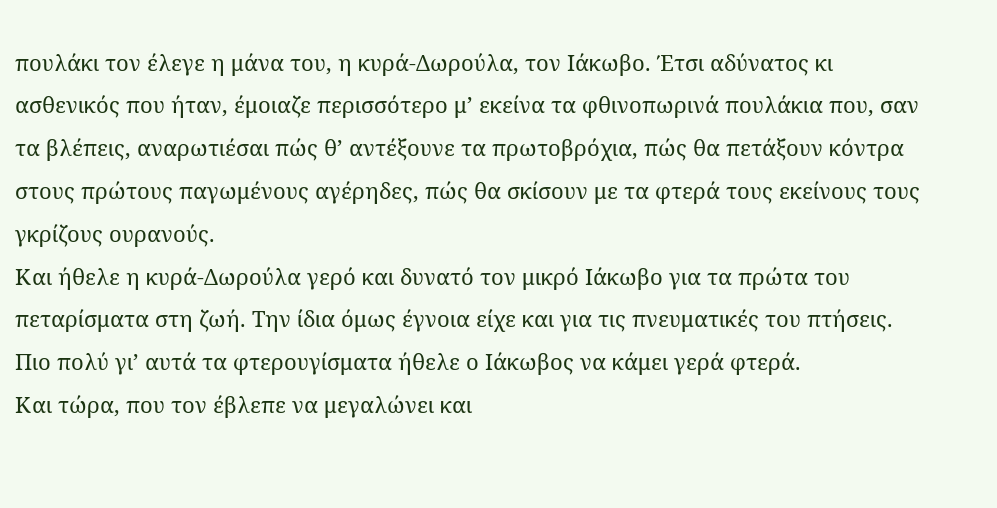πουλάκι τον έλεγε η μάνα του, η κυρά-Δωρούλα, τον Ιάκωβο. Έτσι αδύνατος κι ασθενικός που ήταν, έμοιαζε περισσότερο μ’ εκείνα τα φθινοπωρινά πουλάκια που, σαν τα βλέπεις, αναρωτιέσαι πώς θ’ αντέξουνε τα πρωτοβρόχια, πώς θα πετάξουν κόντρα στους πρώτους παγωμένους αγέρηδες, πώς θα σκίσουν με τα φτερά τους εκείνους τους γκρίζους ουρανούς.
Και ήθελε η κυρά-Δωρούλα γερό και δυνατό τον μικρό Ιάκωβο για τα πρώτα του πεταρίσματα στη ζωή. Την ίδια όμως έγνοια είχε και για τις πνευματικές του πτήσεις. Πιο πολύ γι’ αυτά τα φτερουγίσματα ήθελε ο Ιάκωβος να κάμει γερά φτερά.
Και τώρα, που τον έβλεπε να μεγαλώνει και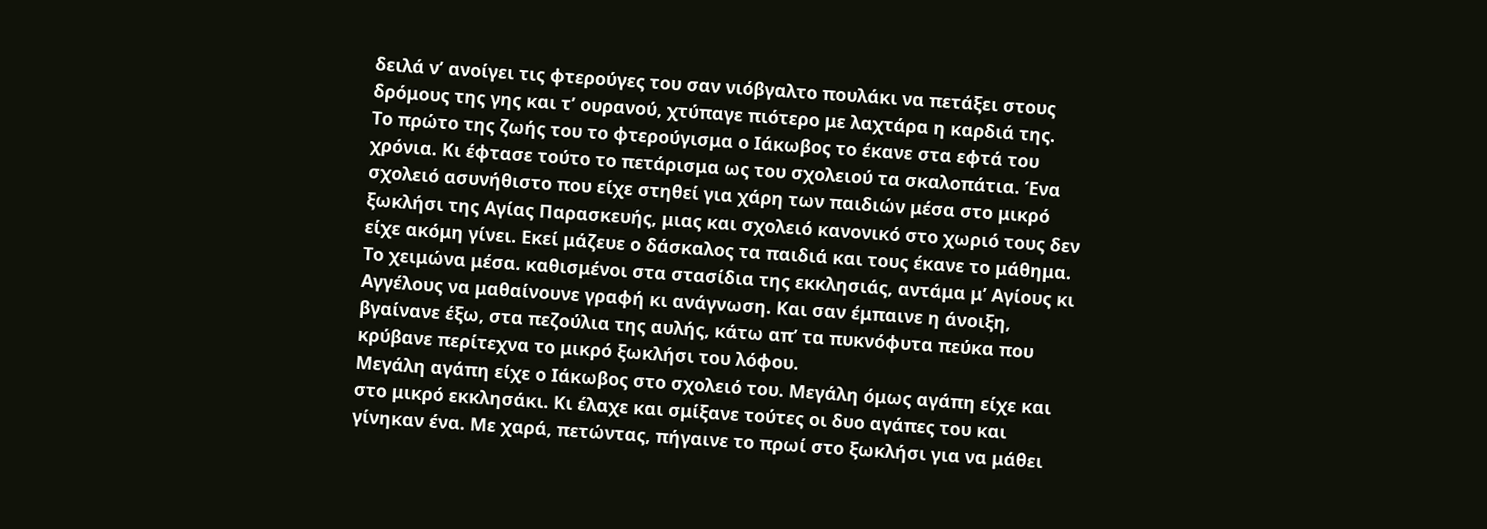δειλά ν’ ανοίγει τις φτερούγες του σαν νιόβγαλτο πουλάκι να πετάξει στους δρόμους της γης και τ’ ουρανού, χτύπαγε πιότερο με λαχτάρα η καρδιά της.
Το πρώτο της ζωής του το φτερούγισμα ο Ιάκωβος το έκανε στα εφτά του χρόνια. Κι έφτασε τούτο το πετάρισμα ως του σχολειού τα σκαλοπάτια. Ένα σχολειό ασυνήθιστο που είχε στηθεί για χάρη των παιδιών μέσα στο μικρό ξωκλήσι της Αγίας Παρασκευής, μιας και σχολειό κανονικό στο χωριό τους δεν είχε ακόμη γίνει. Εκεί μάζευε ο δάσκαλος τα παιδιά και τους έκανε το μάθημα. Το χειμώνα μέσα. καθισμένοι στα στασίδια της εκκλησιάς, αντάμα μ’ Αγίους κι Αγγέλους να μαθαίνουνε γραφή κι ανάγνωση. Και σαν έμπαινε η άνοιξη, βγαίνανε έξω, στα πεζούλια της αυλής, κάτω απ’ τα πυκνόφυτα πεύκα που κρύβανε περίτεχνα το μικρό ξωκλήσι του λόφου.
Μεγάλη αγάπη είχε ο Ιάκωβος στο σχολειό του. Μεγάλη όμως αγάπη είχε και στο μικρό εκκλησάκι. Κι έλαχε και σμίξανε τούτες οι δυο αγάπες του και γίνηκαν ένα. Με χαρά, πετώντας, πήγαινε το πρωί στο ξωκλήσι για να μάθει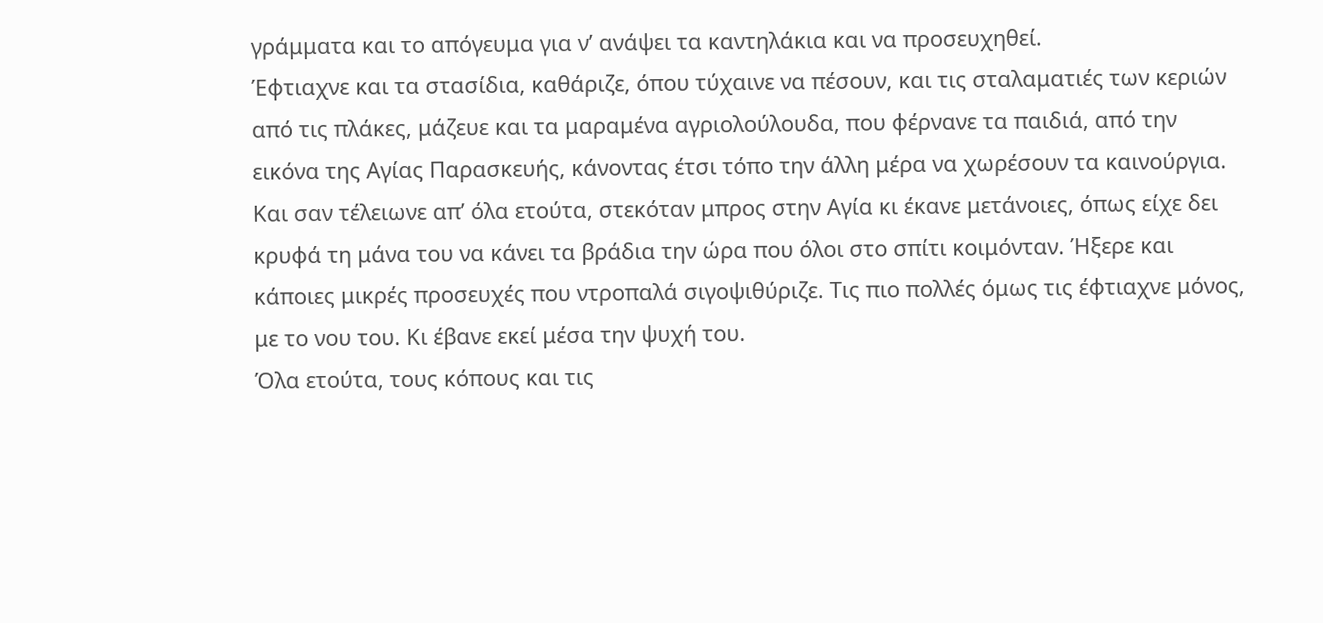γράμματα και το απόγευμα για ν’ ανάψει τα καντηλάκια και να προσευχηθεί.
Έφτιαχνε και τα στασίδια, καθάριζε, όπου τύχαινε να πέσουν, και τις σταλαματιές των κεριών από τις πλάκες, μάζευε και τα μαραμένα αγριολούλουδα, που φέρνανε τα παιδιά, από την εικόνα της Αγίας Παρασκευής, κάνοντας έτσι τόπο την άλλη μέρα να χωρέσουν τα καινούργια.
Και σαν τέλειωνε απ’ όλα ετούτα, στεκόταν μπρος στην Αγία κι έκανε μετάνοιες, όπως είχε δει κρυφά τη μάνα του να κάνει τα βράδια την ώρα που όλοι στο σπίτι κοιμόνταν. Ήξερε και κάποιες μικρές προσευχές που ντροπαλά σιγοψιθύριζε. Τις πιο πολλές όμως τις έφτιαχνε μόνος, με το νου του. Κι έβανε εκεί μέσα την ψυχή του.
Όλα ετούτα, τους κόπους και τις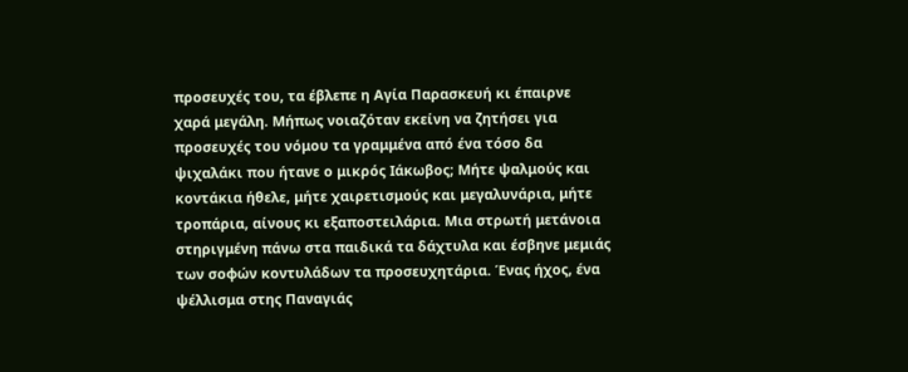προσευχές του, τα έβλεπε η Αγία Παρασκευή κι έπαιρνε χαρά μεγάλη. Μήπως νοιαζόταν εκείνη να ζητήσει για προσευχές του νόμου τα γραμμένα από ένα τόσο δα ψιχαλάκι που ήτανε ο μικρός Ιάκωβος; Μήτε ψαλμούς και κοντάκια ήθελε, μήτε χαιρετισμούς και μεγαλυνάρια, μήτε τροπάρια, αίνους κι εξαποστειλάρια. Μια στρωτή μετάνοια στηριγμένη πάνω στα παιδικά τα δάχτυλα και έσβηνε μεμιάς των σοφών κοντυλάδων τα προσευχητάρια. Ένας ήχος, ένα ψέλλισμα στης Παναγιάς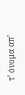τ’ όνομα απ’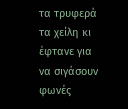τα τρυφερά τα χείλη κι έφτανε για να σιγάσουν φωνές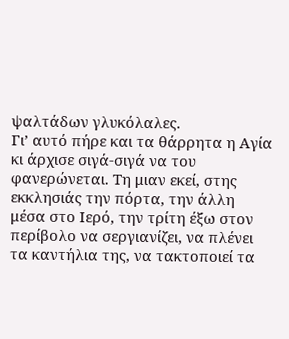ψαλτάδων γλυκόλαλες.
Γι’ αυτό πήρε και τα θάρρητα η Αγία κι άρχισε σιγά-σιγά να του φανερώνεται. Τη μιαν εκεί, στης εκκλησιάς την πόρτα, την άλλη μέσα στο Ιερό, την τρίτη έξω στον περίβολο να σεργιανίζει, να πλένει τα καντήλια της, να τακτοποιεί τα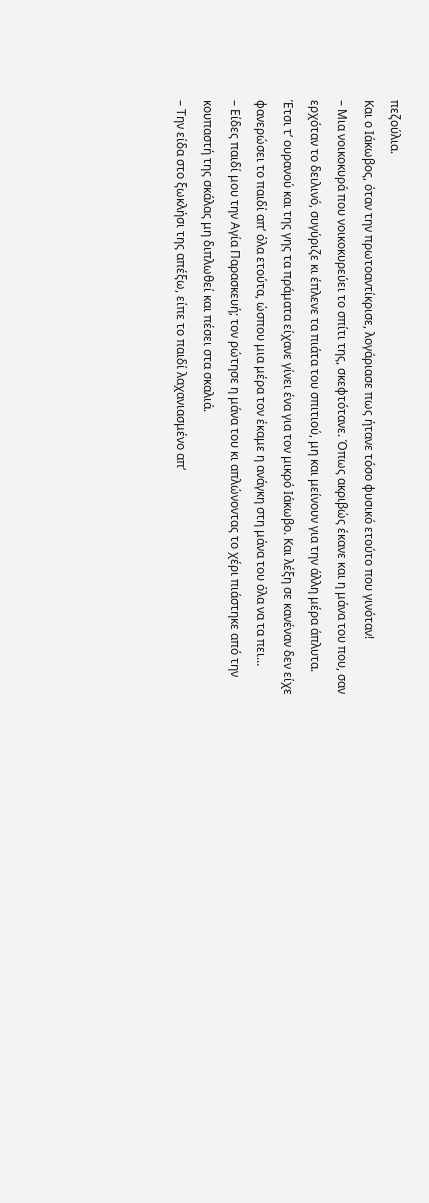πεζούλια.
Και ο Ιάκωβος, όταν την πρωτοαντίκρισε, λογάριασε πως ήτανε τόσο φυσικό ετούτο που γινόταν!
– Μια νοικοκυρά που νοικοκυρεύει το σπίτι της, σκεφτότανε. Όπως ακριβώς έκανε και η μάνα του που, σαν ερχόταν το δειλινό, συγύριζε κι έπλενε τα πιάτα του σπιτιού, μη και μείνουν για την άλλη μέρα άπλυτα.
Έτσι τ’ ουρανού και της γης τα πράματα είχανε γίνει ένα για τον μικρό Ιάκωβο. Και λέξη σε κανέναν δεν είχε φανερώσει το παιδί απ’ όλα ετούτα, ώσπου μια μέρα τον έκαμε η ανάγκη στη μάνα του όλα να τα πει…
– Είδες παιδί μου την Αγία Παρασκευή; τον ρώτησε η μάνα του κι απλώνοντας το χέρι πιάστηκε από την κουπαστή της σκάλας μη διπλωθεί και πέσει στα σκαλιά.
– Την είδα στο ξωκλήσι της απέξω, είπε το παιδί λαχανιασμένο απ’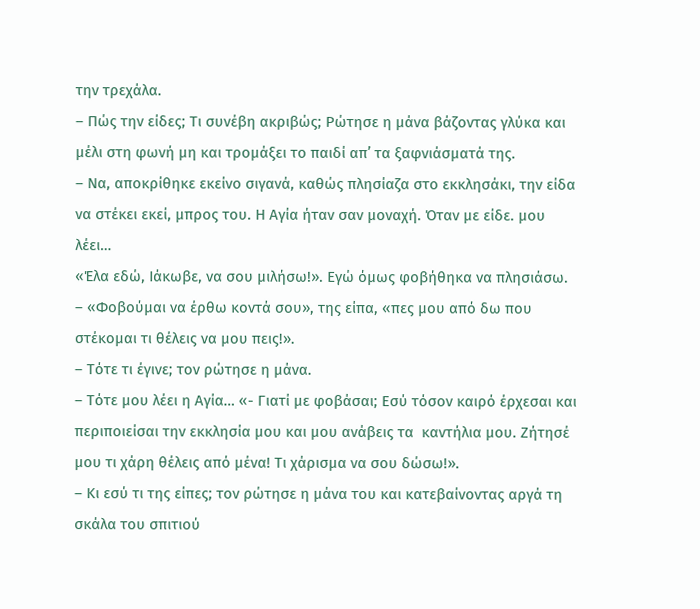την τρεχάλα.
– Πώς την είδες; Τι συνέβη ακριβώς; Ρώτησε η μάνα βάζοντας γλύκα και μέλι στη φωνή μη και τρομάξει το παιδί απ’ τα ξαφνιάσματά της.
– Να, αποκρίθηκε εκείνο σιγανά, καθώς πλησίαζα στο εκκλησάκι, την είδα να στέκει εκεί, μπρος του. Η Αγία ήταν σαν μοναχή. Όταν με είδε. μου λέει…
«Έλα εδώ, Ιάκωβε, να σου μιλήσω!». Εγώ όμως φοβήθηκα να πλησιάσω.
– «Φοβούμαι να έρθω κοντά σου», της είπα, «πες μου από δω που στέκομαι τι θέλεις να μου πεις!».
– Τότε τι έγινε; τον ρώτησε η μάνα.
– Τότε μου λέει η Αγία… «- Γιατί με φοβάσαι; Εσύ τόσον καιρό έρχεσαι και περιποιείσαι την εκκλησία μου και μου ανάβεις τα  καντήλια μου. Ζήτησέ μου τι χάρη θέλεις από μένα! Τι χάρισμα να σου δώσω!».
– Κι εσύ τι της είπες; τον ρώτησε η μάνα του και κατεβαίνοντας αργά τη σκάλα του σπιτιού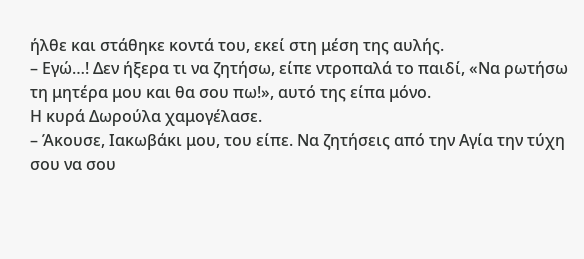ήλθε και στάθηκε κοντά του, εκεί στη μέση της αυλής.
– Εγώ…! Δεν ήξερα τι να ζητήσω, είπε ντροπαλά το παιδί, «Να ρωτήσω τη μητέρα μου και θα σου πω!», αυτό της είπα μόνο.
Η κυρά Δωρούλα χαμογέλασε.
– Άκουσε, Ιακωβάκι μου, του είπε. Να ζητήσεις από την Αγία την τύχη σου να σου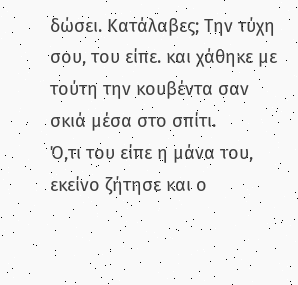δώσει. Κατάλαβες; Την τύχη σου, του είπε. και χάθηκε με τούτη την κουβέντα σαν σκιά μέσα στο σπίτι.
Ό,τι του είπε η μάνα του, εκείνο ζήτησε και ο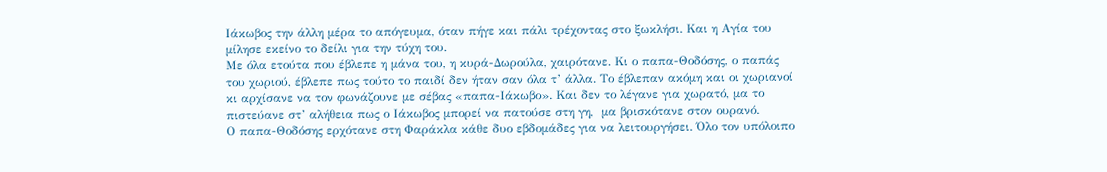Ιάκωβος την άλλη μέρα το απόγευμα, όταν πήγε και πάλι τρέχοντας στο ξωκλήσι. Και η Αγία του μίλησε εκείνο το δείλι για την τύχη του.
Με όλα ετούτα που έβλεπε η μάνα του, η κυρά-Δωρούλα, χαιρότανε. Κι ο παπα-Θοδόσης, ο παπάς του χωριού, έβλεπε πως τούτο το παιδί δεν ήταν σαν όλα τ’ άλλα. Το έβλεπαν ακόμη και οι χωριανοί κι αρχίσανε να τον φωνάζουνε με σέβας «παπα-Ιάκωβο». Και δεν το λέγανε για χωρατό, μα το πιστεύανε στ’ αλήθεια πως ο Ιάκωβος μπορεί να πατούσε στη γη,  μα βρισκότανε στον ουρανό.
Ο παπα-Θοδόσης ερχότανε στη Φαράκλα κάθε δυο εβδομάδες για να λειτουργήσει. Όλο τον υπόλοιπο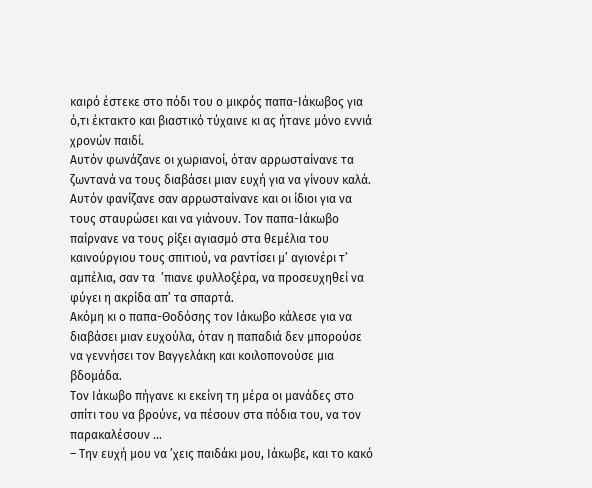καιρό έστεκε στο πόδι του ο μικρός παπα-Ιάκωβος για ό,τι έκτακτο και βιαστικό τύχαινε κι ας ήτανε μόνο εννιά χρονών παιδί.
Αυτόν φωνάζανε οι χωριανοί, όταν αρρωσταίνανε τα ζωντανά να τους διαβάσει μιαν ευχή για να γίνουν καλά. Αυτόν φανίζανε σαν αρρωσταίνανε και οι ίδιοι για να τους σταυρώσει και να γιάνουν. Τον παπα-Ιάκωβο παίρνανε να τους ρίξει αγιασμό στα θεμέλια του καινούργιου τους σπιτιού, να ραντίσει μ’ αγιονέρι τ’ αμπέλια, σαν τα  ’πιανε φυλλοξέρα, να προσευχηθεί να φύγει η ακρίδα απ’ τα σπαρτά.
Ακόμη κι ο παπα-Θοδόσης τον Ιάκωβο κάλεσε για να διαβάσει μιαν ευχούλα, όταν η παπαδιά δεν μπορούσε να γεννήσει τον Βαγγελάκη και κοιλοπονούσε μια βδομάδα.
Τον Ιάκωβο πήγανε κι εκείνη τη μέρα οι μανάδες στο σπίτι του να βρούνε, να πέσουν στα πόδια του, να τον παρακαλέσουν …
– Την ευχή μου να ’χεις παιδάκι μου, Ιάκωβε, και το κακό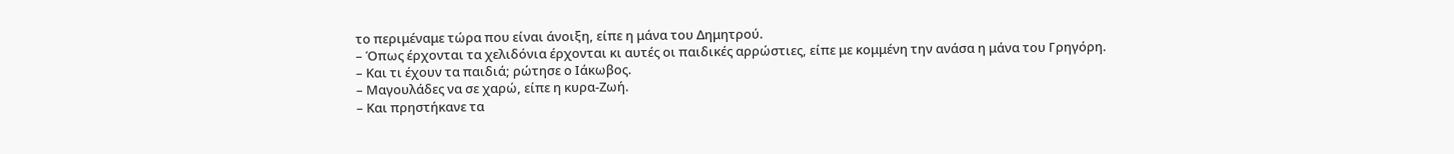το περιμέναμε τώρα που είναι άνοιξη, είπε η μάνα του Δημητρού.
– Όπως έρχονται τα χελιδόνια έρχονται κι αυτές οι παιδικές αρρώστιες, είπε με κομμένη την ανάσα η μάνα του Γρηγόρη.
– Και τι έχουν τα παιδιά; ρώτησε ο Ιάκωβος.
– Μαγουλάδες να σε χαρώ, είπε η κυρα-Ζωή.
– Και πρηστήκανε τα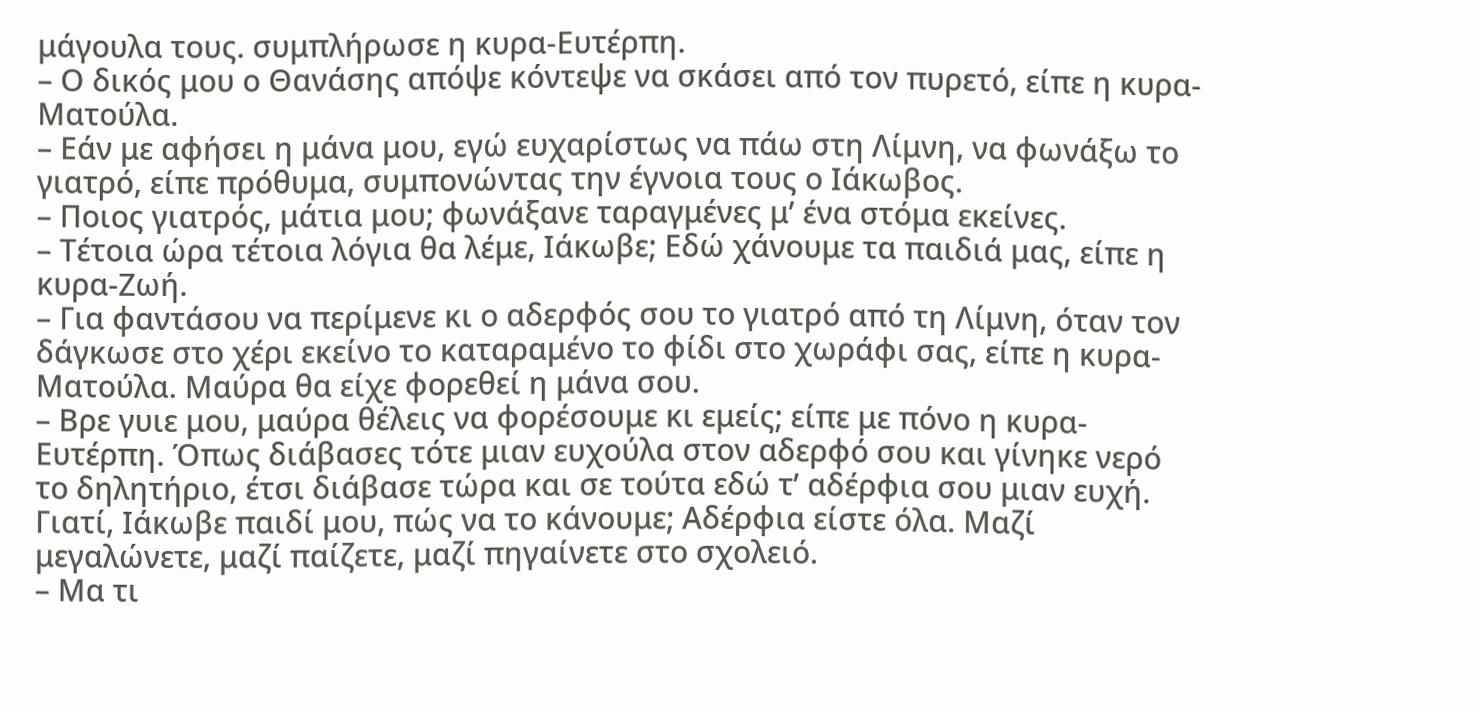μάγουλα τους. συμπλήρωσε η κυρα-Ευτέρπη.
– Ο δικός μου ο Θανάσης απόψε κόντεψε να σκάσει από τον πυρετό, είπε η κυρα-Ματούλα.
– Εάν με αφήσει η μάνα μου, εγώ ευχαρίστως να πάω στη Λίμνη, να φωνάξω το γιατρό, είπε πρόθυμα, συμπονώντας την έγνοια τους ο Ιάκωβος.
– Ποιος γιατρός, μάτια μου; φωνάξανε ταραγμένες μ’ ένα στόμα εκείνες.
– Τέτοια ώρα τέτοια λόγια θα λέμε, Ιάκωβε; Εδώ χάνουμε τα παιδιά μας, είπε η κυρα-Ζωή.
– Για φαντάσου να περίμενε κι ο αδερφός σου το γιατρό από τη Λίμνη, όταν τον δάγκωσε στο χέρι εκείνο το καταραμένο το φίδι στο χωράφι σας, είπε η κυρα-Ματούλα. Μαύρα θα είχε φορεθεί η μάνα σου.
– Βρε γυιε μου, μαύρα θέλεις να φορέσουμε κι εμείς; είπε με πόνο η κυρα-Ευτέρπη. Όπως διάβασες τότε μιαν ευχούλα στον αδερφό σου και γίνηκε νερό το δηλητήριο, έτσι διάβασε τώρα και σε τούτα εδώ τ’ αδέρφια σου μιαν ευχή. Γιατί, Ιάκωβε παιδί μου, πώς να το κάνουμε; Αδέρφια είστε όλα. Μαζί μεγαλώνετε, μαζί παίζετε, μαζί πηγαίνετε στο σχολειό.
– Μα τι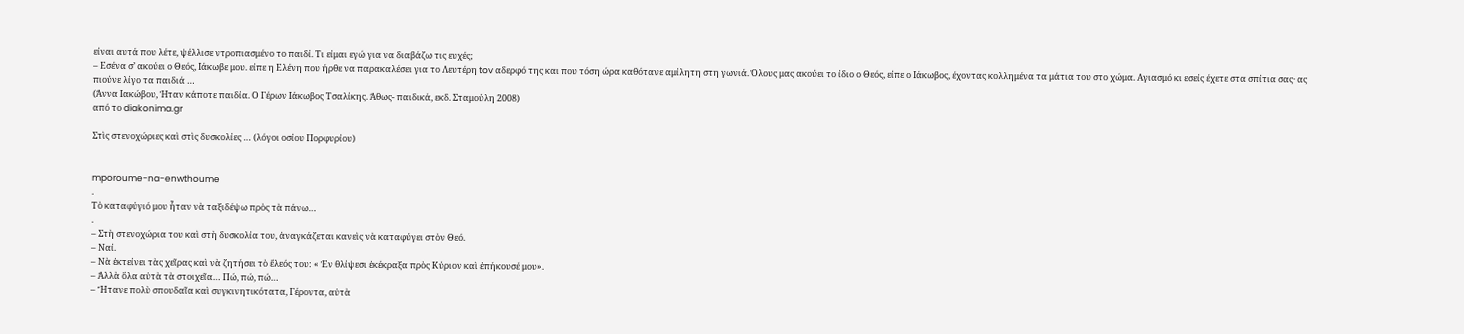είναι αυτά που λέτε, ψέλλισε ντροπιασμένο το παιδί. Τι είμαι εγώ για να διαβάζω τις ευχές;
– Εσένα σ’ ακούει ο Θεός, Ιάκωβε μου. είπε η Ελένη που ήρθε να παρακαλέσει για το Λευτέρη tov αδερφό της και που τόση ώρα καθότανε αμίλητη στη γωνιά. Όλους μας ακούει το ίδιο ο Θεός, είπε ο Ιάκωβος, έχοντας κολλημένα τα μάτια του στο χώμα. Αγιασμό κι εσείς έχετε στα σπίτια σας· ας πιούνε λίγο τα παιδιά …
(Άννα Ιακώβου, Ήταν κάποτε παιδία. Ο Γέρων Ιάκωβος Τσαλίκης. Άθως- παιδικά, εκδ. Σταμούλη 2008)
από το diakonima.gr

Στὶς στενοχώριες καὶ στὶς δυσκολίες … (λόγοι οσίου Πορφυρίου)


mporoume-na-enwthoume
.
Τὸ καταφύγιό μου ἦταν νὰ ταξιδέψω πρὸς τὰ πάνω…
.
– Στὴ στενοχώρια του καὶ στὴ δυσκολία του, ἀναγκάζεται κανεὶς νὰ καταφύγει στὸν Θεό.
– Ναί.
– Νὰ ἐκτείνει τὰς χεῖρας καὶ νὰ ζητήσει τὸ ἔλεός του: « Ἐν θλίψεσι ἐκέκραξα πρὸς Κύριον καὶ ἐπήκουσέ μου».
– Ἀλλὰ ὅλα αὐτὰ τὰ στοιχεῖα… Πώ, πώ, πώ…
– Ἤτανε πολὺ σπουδαῖα καὶ συγκινητικότατα, Γέροντα, αὐτὰ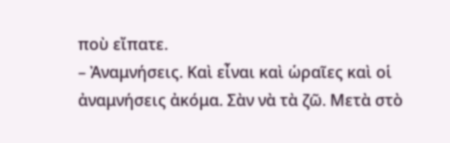ποὺ εἴπατε.
– Ἀναμνήσεις. Καὶ εἶναι καὶ ὡραῖες καὶ οἱ ἀναμνήσεις ἀκόμα. Σὰν νὰ τὰ ζῶ. Μετὰ στὸ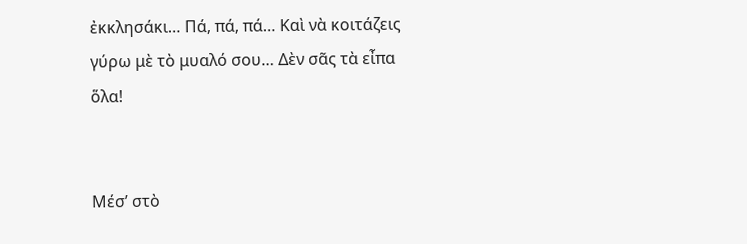ἐκκλησάκι… Πά, πά, πά… Καὶ νὰ κοιτάζεις γύρω μὲ τὸ μυαλό σου… Δὲν σᾶς τὰ εἶπα ὅλα!


Μέσ’ στὸ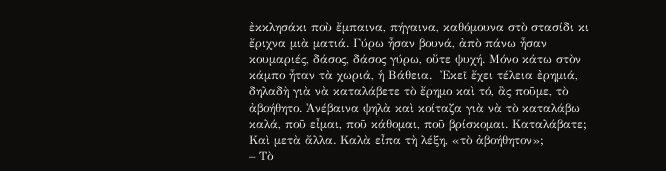ἐκκλησάκι ποὺ ἔμπαινα, πήγαινα, καθόμουνα στὸ στασίδι κι ἔριχνα μιὰ ματιά. Γύρω ἦσαν βουνά, ἀπὸ πάνω ἦσαν κουμαριές, δάσος, δάσος γύρω, οὔτε ψυχή. Μόνο κάτω στὸν κάμπο ἦταν τὰ χωριά, ἡ Βάθεια.  Ἐκεῖ ἔχει τέλεια ἐρημιά, δηλαδὴ γιὰ νὰ καταλάβετε τὸ ἔρημο καὶ τό, ἂς ποῦμε, τὸ ἀβοήθητο. Ἀνέβαινα ψηλὰ καὶ κοίταζα γιὰ νὰ τὸ καταλάβω καλά, ποῦ εἶμαι, ποῦ κάθομαι, ποῦ βρίσκομαι. Καταλάβατε; Καὶ μετὰ ἄλλα. Καλὰ εἶπα τὴ λέξη, «τὸ ἀβοήθητον»;
– Τὸ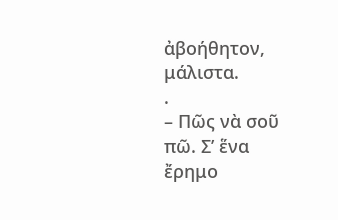ἀβοήθητον, μάλιστα.
.
– Πῶς νὰ σοῦ πῶ. Σ’ ἕνα ἔρημο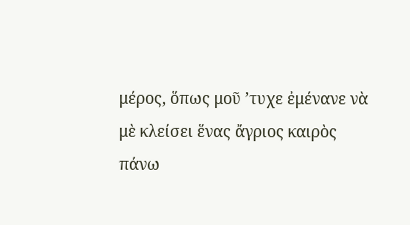μέρος, ὅπως μοῦ ’τυχε ἐμένανε νὰ μὲ κλείσει ἕνας ἄγριος καιρὸς πάνω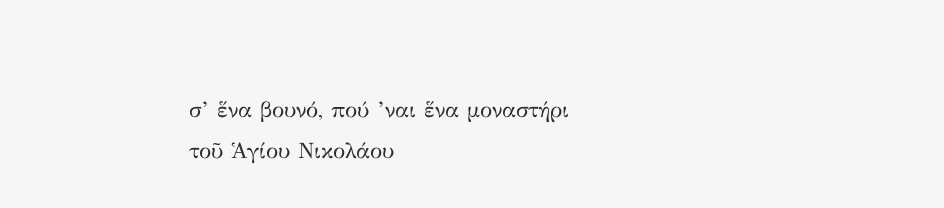σ’ ἕνα βουνό, πού ’ναι ἕνα μοναστήρι τοῦ Ἁγίου Νικολάου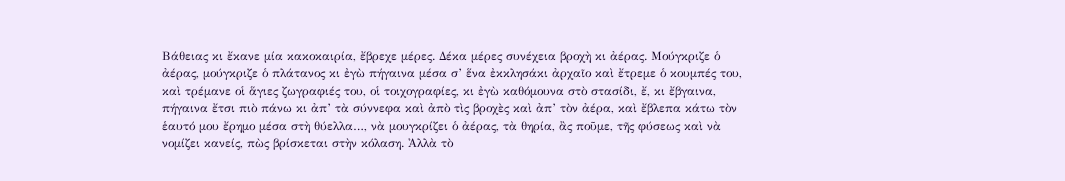Βάθειας κι ἔκανε μία κακοκαιρία, ἔβρεχε μέρες. Δέκα μέρες συνέχεια βροχὴ κι ἀέρας. Μούγκριζε ὁ ἀέρας, μούγκριζε ὁ πλάτανος κι ἐγὼ πήγαινα μέσα σ’ ἕνα ἐκκλησάκι ἀρχαῖο καὶ ἔτρεμε ὁ κουμπές του, καὶ τρέμανε οἱ ἅγιες ζωγραφιές του, οἱ τοιχογραφίες, κι ἐγὼ καθόμουνα στὸ στασίδι, ἔ, κι ἔβγαινα, πήγαινα ἔτσι πιὸ πάνω κι ἀπ’ τὰ σύννεφα καὶ ἀπὸ τὶς βροχὲς καὶ ἀπ’ τὸν ἀέρα, καὶ ἔβλεπα κάτω τὸν ἑαυτό μου ἔρημο μέσα στὴ θύελλα…, νὰ μουγκρίζει ὁ ἀέρας, τὰ θηρία, ἂς ποῦμε, τῆς φύσεως καὶ νὰ νομίζει κανείς, πὼς βρίσκεται στὴν κόλαση. Ἀλλὰ τὸ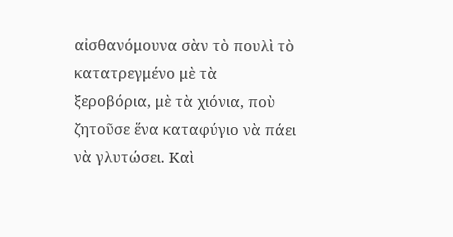αἰσθανόμουνα σὰν τὸ πουλὶ τὸ κατατρεγμένο μὲ τὰ ξεροβόρια, μὲ τὰ χιόνια, ποὺ ζητοῦσε ἕνα καταφύγιο νὰ πάει νὰ γλυτώσει. Καὶ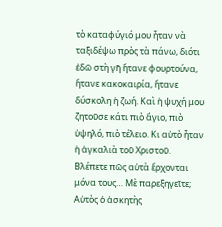τὸ καταφύγιό μου ἦταν νὰ ταξιδέψω πρὸς τὰ πάνω, διότι ἐδῶ στὴ γῆ ἤτανε φουρτούνα, ἤτανε κακοκαιρία, ἤτανε δύσκολη ἡ ζωή. Καὶ ἡ ψυχή μου ζητοῦσε κάτι πιὸ ἅγιο, πιὸ ὑψηλό, πιὸ τέλειο. Κι αὐτὸ ἦταν ἡ ἀγκαλιὰ τοῦ Χριστοῦ.
Βλέπετε πῶς αὐτὰ ἔρχονται μόνα τους… Μὲ παρεξηγεῖτε; Αὐτὸς ὁ ἀσκητὴς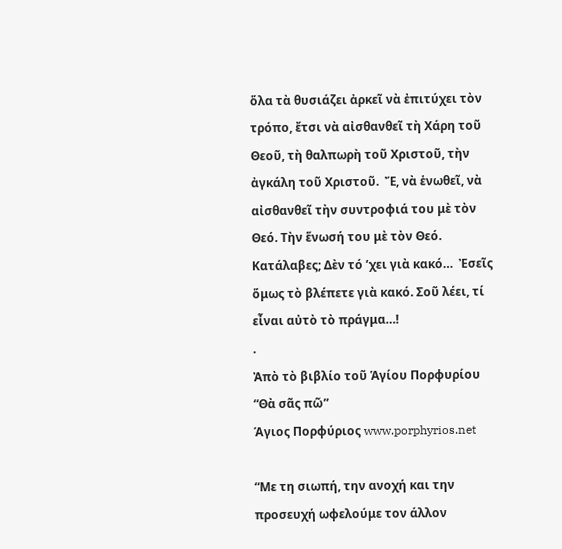ὅλα τὰ θυσιάζει ἀρκεῖ νὰ ἐπιτύχει τὸν τρόπο, ἔτσι νὰ αἰσθανθεῖ τὴ Χάρη τοῦ Θεοῦ, τὴ θαλπωρὴ τοῦ Χριστοῦ, τὴν ἀγκάλη τοῦ Χριστοῦ.  Ἔ, νὰ ἑνωθεῖ, νὰ αἰσθανθεῖ τὴν συντροφιά του μὲ τὸν Θεό. Τὴν ἕνωσή του μὲ τὸν Θεό. Κατάλαβες; Δὲν τό ’χει γιὰ κακό…  Ἐσεῖς ὅμως τὸ βλέπετε γιὰ κακό. Σοῦ λέει, τί εἶναι αὐτὸ τὸ πράγμα…!
.
Ἀπὸ τὸ βιβλίο τοῦ Ἁγίου Πορφυρίου “Θὰ σᾶς πῶ”
Άγιος Πορφύριος www.porphyrios.net

“Με τη σιωπή, την ανοχή και την προσευχή ωφελούμε τον άλλον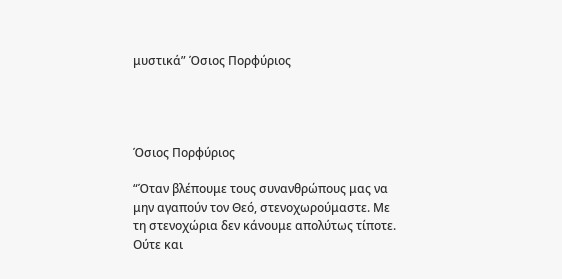μυστικά” Όσιος Πορφύριος




Όσιος Πορφύριος

“Όταν βλέπουμε τους συνανθρώπους μας να μην αγαπούν τον Θεό, στενοχωρούμαστε. Με τη στενοχώρια δεν κάνουμε απολύτως τίποτε. Ούτε και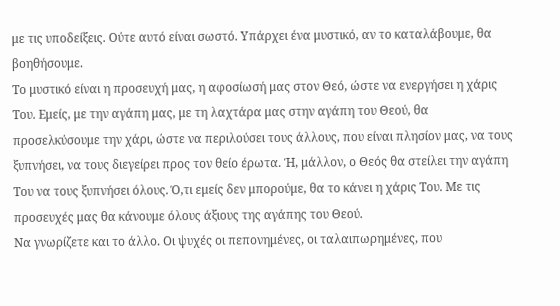με τις υποδείξεις. Ούτε αυτό είναι σωστό. Υπάρχει ένα μυστικό, αν το καταλάβουμε, θα βοηθήσουμε.
Το μυστικό είναι η προσευχή μας, η αφοσίωσή μας στον Θεό, ώστε να ενεργήσει η χάρις Του. Εμείς, με την αγάπη μας, με τη λαχτάρα μας στην αγάπη του Θεού, θα προσελκύσουμε την χάρι, ώστε να περιλούσει τους άλλους, που είναι πλησίον μας, να τους ξυπνήσει, να τους διεγείρει προς τον θείο έρωτα. Ή, μάλλον, ο Θεός θα στείλει την αγάπη Του να τους ξυπνήσει όλους. Ό,τι εμείς δεν μπορούμε, θα το κάνει η χάρις Του. Με τις προσευχές μας θα κάνουμε όλους άξιους της αγάπης του Θεού.
Να γνωρίζετε και το άλλο. Οι ψυχές οι πεπονημένες, οι ταλαιπωρημένες, που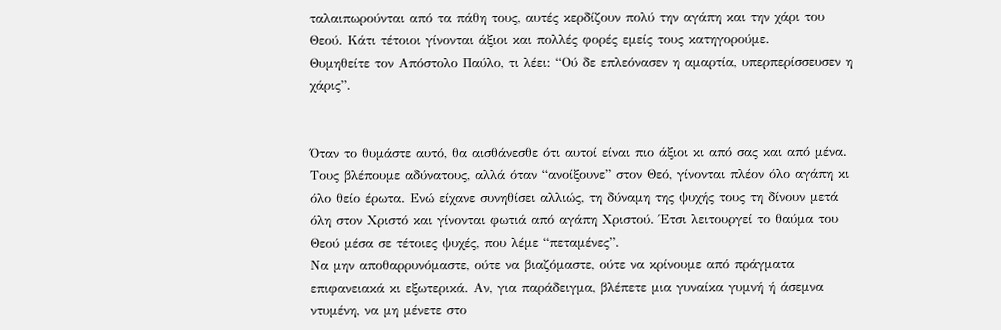ταλαιπωρούνται από τα πάθη τους, αυτές κερδίζουν πολύ την αγάπη και την χάρι του Θεού. Κάτι τέτοιοι γίνονται άξιοι και πολλές φορές εμείς τους κατηγορούμε.
Θυμηθείτε τον Απόστολο Παύλο, τι λέει: “Ού δε επλεόνασεν η αμαρτία, υπερπερίσσευσεν η χάρις”.


Όταν το θυμάστε αυτό, θα αισθάνεσθε ότι αυτοί είναι πιο άξιοι κι από σας και από μένα. Τους βλέπουμε αδύνατους, αλλά όταν “ανοίξουνε” στον Θεό, γίνονται πλέον όλο αγάπη κι όλο θείο έρωτα. Ενώ είχανε συνηθίσει αλλιώς, τη δύναμη της ψυχής τους τη δίνουν μετά όλη στον Χριστό και γίνονται φωτιά από αγάπη Χριστού. Έτσι λειτουργεί το θαύμα του Θεού μέσα σε τέτοιες ψυχές, που λέμε “πεταμένες”.
Να μην αποθαρρυνόμαστε, ούτε να βιαζόμαστε, ούτε να κρίνουμε από πράγματα επιφανειακά κι εξωτερικά. Αν, για παράδειγμα, βλέπετε μια γυναίκα γυμνή ή άσεμνα ντυμένη, να μη μένετε στο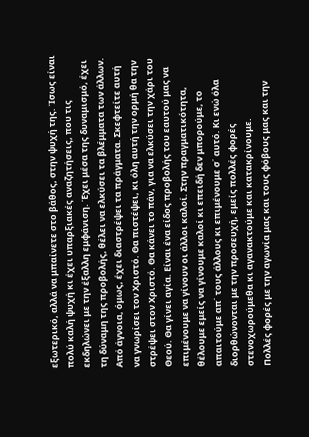εξωτερικό, αλλά να μπαίνετε στο βάθος, στην ψυχή της. Ίσως είναι πολύ καλή ψυχή κι έχει υπαρξιακές αναζητήσεις, που τις εκδηλώνει με την έξαλλη εμφάνιση. Έχει μέσα της δυναμισμό, έχει τη δύναμη της προβολής, θέλει να ελκύσει τα βλέμματα των άλλων. Από άγνοια, όμως, έχει διαστρέψει τα πράγματα. Σκεφτείτε αυτή να γνωρίσει τον Χριστό. Θα πιστέψει, κι όλη αυτή την ορμή θα την στρέψει στον Χριστό. Θα κάνει το πάν, για να ελκύσει την χάρι του Θεού. Θα γίνει αγία. Είναι ένα είδος προβολής του εαυτού μας να επιμένουμε να γίνουν οι άλλοι καλοί. Στην πραγματικότητα, θέλουμε εμείς να γίνουμε καλοί κι επειδή δεν μπορούμε, το απαιτούμε απ΄ τους άλλους κι επιμένουμε σ΄ αυτό. Κι ενώ όλα διορθώνονται με την προσευχή, εμείς πολλές φορές στενοχωρούμεθα κι αγανακτούμε και κατακρίνουμε.
Πολλές φορές με την αγωνία μας και τους φόβους μας και την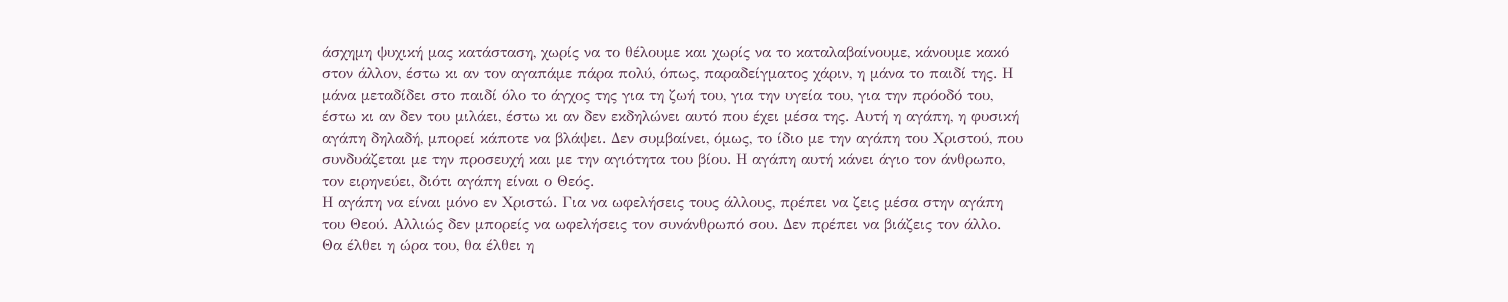άσχημη ψυχική μας κατάσταση, χωρίς να το θέλουμε και χωρίς να το καταλαβαίνουμε, κάνουμε κακό στον άλλον, έστω κι αν τον αγαπάμε πάρα πολύ, όπως, παραδείγματος χάριν, η μάνα το παιδί της. Η μάνα μεταδίδει στο παιδί όλο το άγχος της για τη ζωή του, για την υγεία του, για την πρόοδό του, έστω κι αν δεν του μιλάει, έστω κι αν δεν εκδηλώνει αυτό που έχει μέσα της. Αυτή η αγάπη, η φυσική αγάπη δηλαδή, μπορεί κάποτε να βλάψει. Δεν συμβαίνει, όμως, το ίδιο με την αγάπη του Χριστού, που συνδυάζεται με την προσευχή και με την αγιότητα του βίου. Η αγάπη αυτή κάνει άγιο τον άνθρωπο, τον ειρηνεύει, διότι αγάπη είναι ο Θεός.
Η αγάπη να είναι μόνο εν Χριστώ. Για να ωφελήσεις τους άλλους, πρέπει να ζεις μέσα στην αγάπη του Θεού. Αλλιώς δεν μπορείς να ωφελήσεις τον συνάνθρωπό σου. Δεν πρέπει να βιάζεις τον άλλο. Θα έλθει η ώρα του, θα έλθει η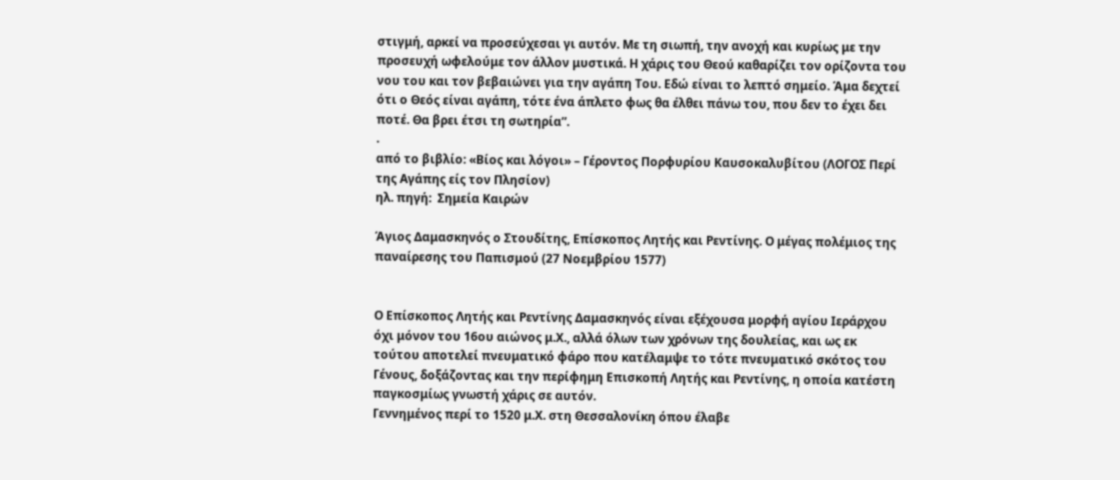στιγμή, αρκεί να προσεύχεσαι γι αυτόν. Με τη σιωπή, την ανοχή και κυρίως με την προσευχή ωφελούμε τον άλλον μυστικά. Η χάρις του Θεού καθαρίζει τον ορίζοντα του νου του και τον βεβαιώνει για την αγάπη Του. Εδώ είναι το λεπτό σημείο. Άμα δεχτεί ότι ο Θεός είναι αγάπη, τότε ένα άπλετο φως θα έλθει πάνω του, που δεν το έχει δει ποτέ. Θα βρει έτσι τη σωτηρία”.
.
από το βιβλίο: «Βίος και λόγοι» – Γέροντος Πορφυρίου Καυσοκαλυβίτου (ΛΟΓΟΣ Περί της Αγάπης είς τον Πλησίον)
ηλ. πηγή:  Σημεία Καιρών

Άγιος Δαμασκηνός ο Στουδίτης, Επίσκοπος Λητής και Ρεντίνης. Ο μέγας πολέμιος της παναίρεσης του Παπισμού (27 Νοεμβρίου 1577)


Ο Επίσκοπος Λητής και Ρεντίνης Δαμασκηνός είναι εξέχουσα μορφή αγίου Ιεράρχου όχι μόνον του 16ου αιώνος μ.Χ., αλλά όλων των χρόνων της δουλείας, και ως εκ τούτου αποτελεί πνευματικό φάρο που κατέλαμψε το τότε πνευματικό σκότος του Γένους, δοξάζοντας και την περίφημη Επισκοπή Λητής και Ρεντίνης, η οποία κατέστη παγκοσμίως γνωστή χάρις σε αυτόν.
Γεννημένος περί το 1520 μ.Χ. στη Θεσσαλονίκη όπου έλαβε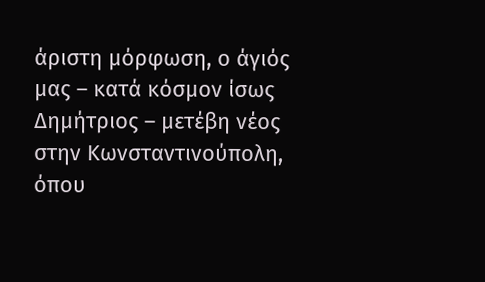άριστη μόρφωση, ο άγιός μας – κατά κόσμον ίσως Δημήτριος – μετέβη νέος στην Κωνσταντινούπολη, όπου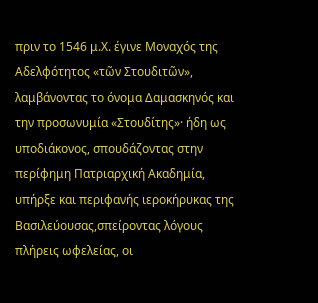πριν το 1546 μ.Χ. έγινε Μοναχός της Αδελφότητος «τῶν Στουδιτῶν», λαμβάνοντας το όνομα Δαμασκηνός και την προσωνυμία «Στουδίτης»· ήδη ως υποδιάκονος, σπουδάζοντας στην περίφημη Πατριαρχική Ακαδημία, υπήρξε και περιφανής ιεροκήρυκας της Βασιλεύουσας,σπείροντας λόγους πλήρεις ωφελείας, οι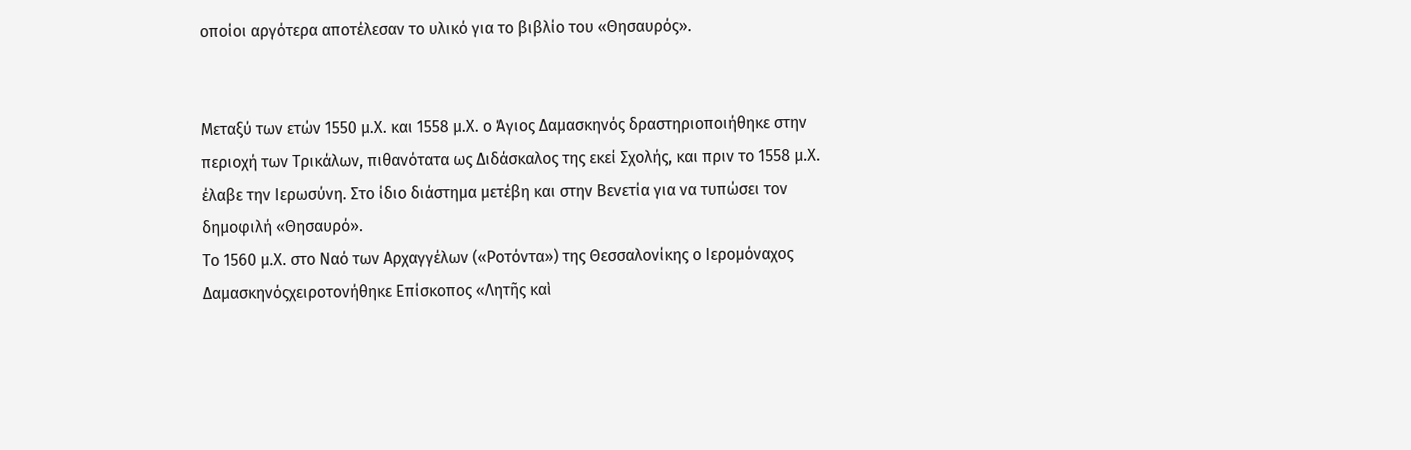οποίοι αργότερα αποτέλεσαν το υλικό για το βιβλίο του «Θησαυρός».


Μεταξύ των ετών 1550 μ.Χ. και 1558 μ.Χ. ο Άγιος Δαμασκηνός δραστηριοποιήθηκε στην περιοχή των Τρικάλων, πιθανότατα ως Διδάσκαλος της εκεί Σχολής, και πριν το 1558 μ.Χ. έλαβε την Ιερωσύνη. Στο ίδιο διάστημα μετέβη και στην Βενετία για να τυπώσει τον δημοφιλή «Θησαυρό».
Το 1560 μ.Χ. στο Ναό των Αρχαγγέλων («Ροτόντα») της Θεσσαλονίκης ο Ιερομόναχος Δαμασκηνόςχειροτονήθηκε Επίσκοπος «Λητῆς καὶ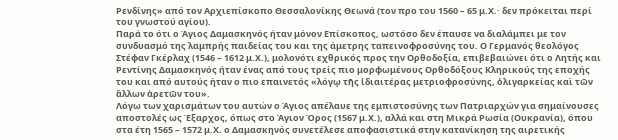Ρενδίνης» από τον Αρχιεπίσκοπο Θεσσαλονίκης Θεωνά (τον προ του 1560 – 65 μ.Χ.· δεν πρόκειται περί του γνωστού αγίου).
Παρά το ότι ο Άγιος Δαμασκηνός ήταν μόνον Επίσκοπος, ωστόσο δεν έπαυσε να διαλάμπει με τον συνδυασμό της λαμπρής παιδείας του και της άμετρης ταπεινοφροσύνης του. Ο Γερμανός θεολόγος Στέφαν Γκέρλαχ (1546 – 1612 μ.Χ.), μολονότι εχθρικός προς την Ορθοδοξία, επιβεβαιώνει ότι ο Λητής και Ρεντίνης Δαμασκηνός ήταν ένας από τους τρείς πιο μορφωμένους Ορθοδόξους Κληρικούς της εποχής του και από αυτούς ήταν ο πιο επαινετός «λόγῳ τῆς ἰδιαιτέρας μετριοφροσύνης, ὀλιγαρκείας καὶ τῶν ἄλλων ἀρετῶν του».
Λόγω των χαρισμάτων του αυτών ο Άγιος απέλαυε της εμπιστοσύνης των Πατριαρχών για σημαίνουσες αποστολές ως Έξαρχος, όπως στο Άγιον Όρος (1567 μ.Χ.), αλλά και στη Μικρά Ρωσία (Ουκρανία), όπου στα έτη 1565 – 1572 μ.Χ. ο Δαμασκηνός συνετέλεσε αποφασιστικά στην κατανίκηση της αιρετικής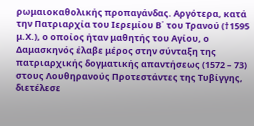ρωμαιοκαθολικής προπαγάνδας. Αργότερα, κατά την Πατριαρχία του Ιερεμίου Β΄ του Τρανού (†1595 μ.Χ.), ο οποίος ήταν μαθητής του Αγίου, ο Δαμασκηνός έλαβε μέρος στην σύνταξη της πατριαρχικής δογματικής απαντήσεως (1572 – 73) στους Λουθηρανούς Προτεστάντες της Τυβίγγης, διετέλεσε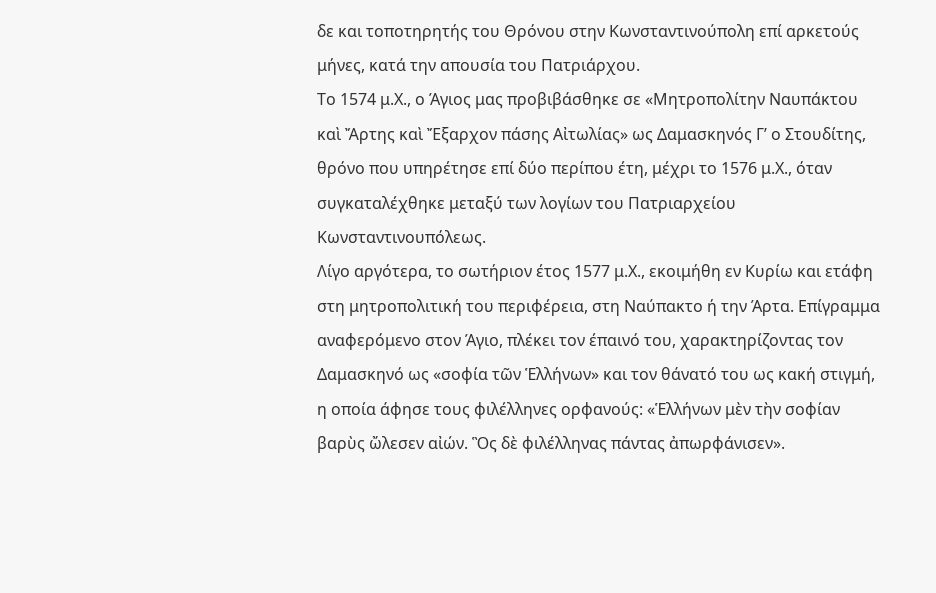δε και τοποτηρητής του Θρόνου στην Κωνσταντινούπολη επί αρκετούς μήνες, κατά την απουσία του Πατριάρχου.
Το 1574 μ.Χ., ο Άγιος μας προβιβάσθηκε σε «Μητροπολίτην Ναυπάκτου καὶ Ἄρτης καὶ Ἔξαρχον πάσης Αἰτωλίας» ως Δαμασκηνός Γ’ ο Στουδίτης, θρόνο που υπηρέτησε επί δύο περίπου έτη, μέχρι το 1576 μ.Χ., όταν συγκαταλέχθηκε μεταξύ των λογίων του Πατριαρχείου Κωνσταντινουπόλεως.
Λίγο αργότερα, το σωτήριον έτος 1577 μ.Χ., εκοιμήθη εν Κυρίω και ετάφη στη μητροπολιτική του περιφέρεια, στη Ναύπακτο ή την Άρτα. Επίγραμμα αναφερόμενο στον Άγιο, πλέκει τον έπαινό του, χαρακτηρίζοντας τον Δαμασκηνό ως «σοφία τῶν Ἑλλήνων» και τον θάνατό του ως κακή στιγμή, η οποία άφησε τους φιλέλληνες ορφανούς: «Ἑλλήνων μὲν τὴν σοφίαν βαρὺς ὤλεσεν αἰών. Ὃς δὲ φιλέλληνας πάντας ἀπωρφάνισεν».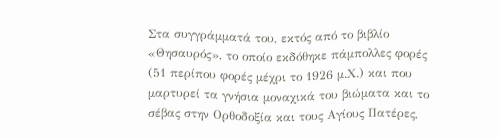Στα συγγράμματά του, εκτός από το βιβλίο «Θησαυρός», το οποίο εκδόθηκε πάμπολλες φορές (51 περίπου φορές μέχρι το 1926 μ.Χ.) και που μαρτυρεί τα γνήσια μοναχικά του βιώματα και το σέβας στην Ορθοδοξία και τους Αγίους Πατέρες,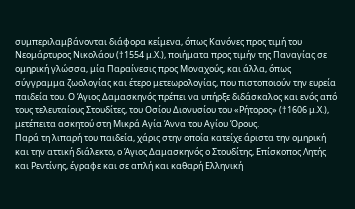συμπεριλαμβάνονται διάφορα κείμενα, όπως Κανόνες προς τιμή του Νεομάρτυρος Νικολάου (†1554 μ.Χ.), ποιήματα προς τιμήν της Παναγίας σε ομηρική γλώσσα, μία Παραίνεσις προς Μοναχούς, και άλλα, όπως σύγγραμμα ζωολογίας και έτερο μετεωρολογίας, που πιστοποιούν την ευρεία παιδεία του. Ο Άγιος Δαμασκηνός πρέπει να υπήρξε διδάσκαλος και ενός από τους τελευταίους Στουδίτες, του Οσίου Διονυσίου του «Ρήτορος» (†1606 μ.Χ.), μετέπειτα ασκητού στη Μικρά Αγία Άννα του Αγίου Όρους.
Παρά τη λιπαρή του παιδεία, χάρις στην οποία κατείχε άριστα την ομηρική και την αττική διάλεκτο, ο Άγιος Δαμασκηνός ο Στουδίτης, Επίσκοπος Λητής και Ρεντίνης, έγραφε και σε απλή και καθαρή Ελληνική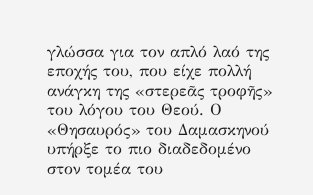γλώσσα για τον απλό λαό της εποχής του, που είχε πολλή ανάγκη της «στερεᾶς τροφῆς» του λόγου του Θεού. Ο «Θησαυρός» του Δαμασκηνού υπήρξε το πιο διαδεδομένο στον τομέα του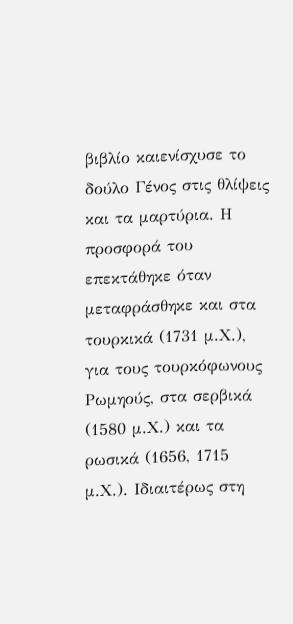βιβλίο καιενίσχυσε το δούλο Γένος στις θλίψεις και τα μαρτύρια. Η προσφορά του επεκτάθηκε όταν μεταφράσθηκε και στα τουρκικά (1731 μ.Χ.), για τους τουρκόφωνους Ρωμηούς, στα σερβικά (1580 μ.Χ.) και τα ρωσικά (1656, 1715 μ.Χ.). Ιδιαιτέρως στη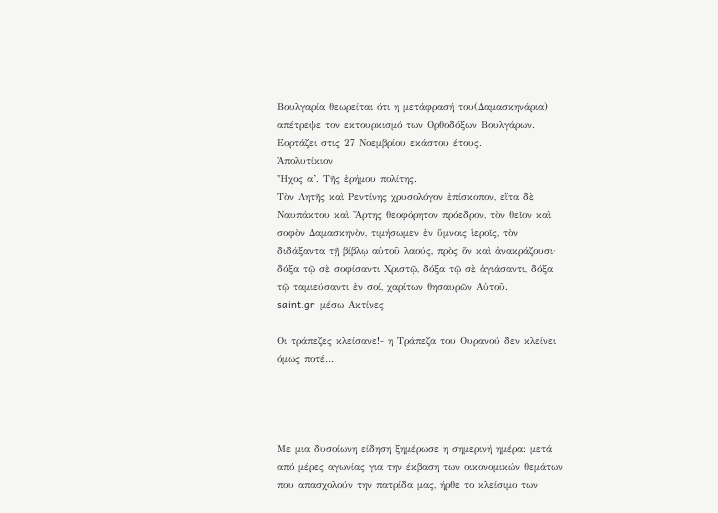Βουλγαρία θεωρείται ότι η μετάφρασή του(Δαμασκηνάρια) απέτρεψε τον εκτουρκισμό των Ορθοδόξων Βουλγάρων.
Εορτάζει στις 27 Νοεμβρίου εκάστου έτους.
Ἀπολυτίκιον
Ἦχος α’. Τῆς ἐρήμου πολίτης.
Τὸν Λητῆς καὶ Ρεντίνης χρυσολόγον ἐπίσκοπον, εἴτα δὲ Ναυπάκτου καὶ Ἄρτης θεοφόρητον πρόεδρον, τὸν θεῖον καὶ σοφὸν Δαμασκηνὸν, τιμήσωμεν ἐν ὕμνοις ἱεροῖς, τὸν διδάξαντα τῇ βίβλῳ αὐτοῦ λαούς, πρὸς ὅν καὶ ἀνακράζουσι· δόξα τῷ σὲ σοφίσαντι Χριστῷ, δόξα τῷ σὲ ἁγιάσαντι, δόξα τῷ ταμιεύσαντι ἐν σοί, χαρίτων θησαυρῶν Αὐτοῦ.
saint.gr  μέσω Ακτίνες

Οι τράπεζες κλείσανε!- η Τράπεζα του Ουρανού δεν κλείνει όμως ποτέ…




Με μια δυσοίωνη είδηση ξημέρωσε η σημερινή ημέρα: μετά από μέρες αγωνίας για την έκβαση των οικονομικών θεμάτων που απασχολούν την πατρίδα μας, ήρθε το κλείσιμο των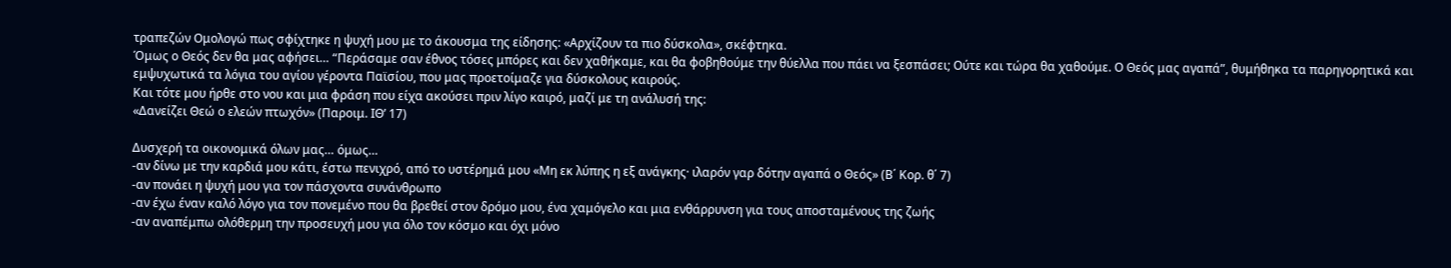τραπεζών Ομολογώ πως σφίχτηκε η ψυχή μου με το άκουσμα της είδησης: «Αρχίζουν τα πιο δύσκολα», σκέφτηκα.
Όμως ο Θεός δεν θα μας αφήσει… “Περάσαμε σαν έθνος τόσες μπόρες και δεν χαθήκαμε, και θα φοβηθούμε την θύελλα που πάει να ξεσπάσει; Ούτε και τώρα θα χαθούμε. Ο Θεός μας αγαπά”, θυμήθηκα τα παρηγορητικά και εμψυχωτικά τα λόγια του αγίου γέροντα Παϊσίου, που μας προετοίμαζε για δύσκολους καιρούς.
Και τότε μου ήρθε στο νου και μια φράση που είχα ακούσει πριν λίγο καιρό, μαζί με τη ανάλυσή της:
«Δανείζει Θεώ ο ελεών πτωχόν» (Παροιμ. ΙΘ’ 17)

Δυσχερή τα οικονομικά όλων μας… όμως…
-αν δίνω με την καρδιά μου κάτι, έστω πενιχρό, από το υστέρημά μου «Μη εκ λύπης η εξ ανάγκης· ιλαρόν γαρ δότην αγαπά ο Θεός» (Β΄ Κορ. θ΄ 7)
-αν πονάει η ψυχή μου για τον πάσχοντα συνάνθρωπο
-αν έχω έναν καλό λόγο για τον πονεμένο που θα βρεθεί στον δρόμο μου, ένα χαμόγελο και μια ενθάρρυνση για τους αποσταμένους της ζωής
-αν αναπέμπω ολόθερμη την προσευχή μου για όλο τον κόσμο και όχι μόνο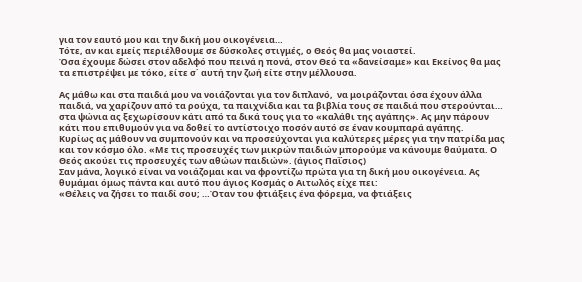για τον εαυτό μου και την δική μου οικογένεια…
Τότε, αν και εμείς περιέλθουμε σε δύσκολες στιγμές, ο Θεός θα μας νοιαστεί.
Όσα έχουμε δώσει στον αδελφό που πεινά η πονά, στον Θεό τα «δανείσαμε» και Εκείνος θα μας τα επιστρέψει με τόκο, είτε σ΄ αυτή την ζωή είτε στην μέλλουσα.

Ας μάθω και στα παιδιά μου να νοιάζονται για τον διπλανό,  να μοιράζονται όσα έχουν άλλα παιδιά, να χαρίζουν από τα ρούχα, τα παιχνίδια και τα βιβλία τους σε παιδιά που στερούνται…  στα ψώνια ας ξεχωρίσουν κάτι από τα δικά τους για το «καλάθι της αγάπης». Ας μην πάρουν κάτι που επιθυμούν για να δοθεί το αντίστοιχο ποσόν αυτό σε έναν κουμπαρά αγάπης.
Κυρίως ας μάθουν να συμπονούν και να προσεύχονται για καλύτερες μέρες για την πατρίδα μας και τον κόσμο όλο. «Με τις προσευχές των μικρών παιδιών μπορούμε να κάνουμε θαύματα. Ο Θεός ακούει τις προσευχές των αθώων παιδιών». (άγιος Παΐσιος)
Σαν μάνα, λογικό είναι να νοιάζομαι και να φροντίζω πρώτα για τη δική μου οικογένεια. Ας θυμάμαι όμως πάντα και αυτό που άγιος Κοσμάς ο Αιτωλός είχε πει:
«Θέλεις να ζήσει το παιδί σου; …Όταν του φτιάξεις ένα φόρεμα, να φτιάξεις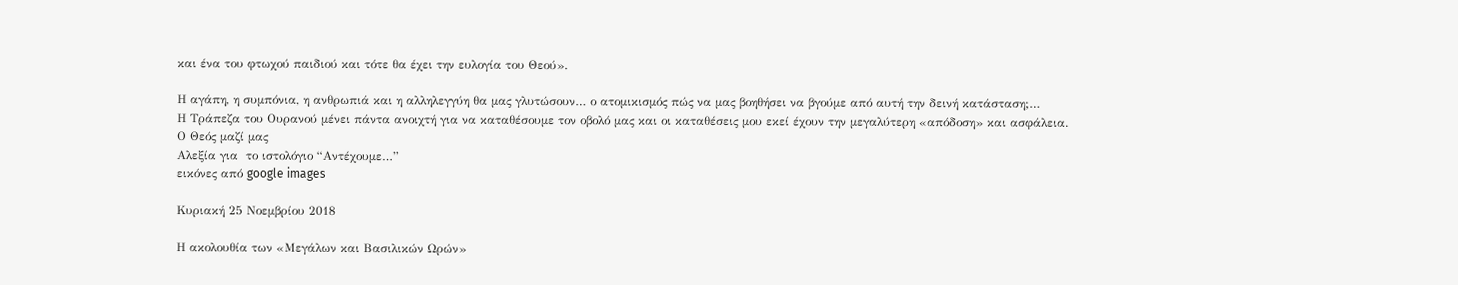και ένα του φτωχού παιδιού και τότε θα έχει την ευλογία του Θεού».

Η αγάπη, η συμπόνια, η ανθρωπιά και η αλληλεγγύη θα μας γλυτώσουν… ο ατομικισμός πώς να μας βοηθήσει να βγούμε από αυτή την δεινή κατάσταση;…
Η Τράπεζα του Ουρανού μένει πάντα ανοιχτή για να καταθέσουμε τον οβολό μας και οι καταθέσεις μου εκεί έχουν την μεγαλύτερη «απόδοση» και ασφάλεια.
Ο Θεός μαζί μας
Αλεξία για  το ιστολόγιο “Αντέχουμε…”
εικόνες από google images

Κυριακή 25 Νοεμβρίου 2018

Η ακολουθία των «Μεγάλων και Βασιλικών Ωρών»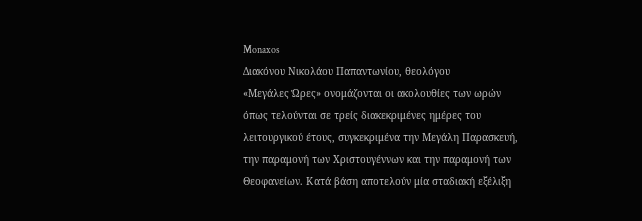Monaxos
Διακόνου Νικολάου Παπαντωνίου, θεολόγου
«Μεγάλες Ώρες» ονομάζονται οι ακολουθίες των ωρών όπως τελούνται σε τρείς διακεκριμένες ημέρες του λειτουργικού έτους, συγκεκριμένα την Μεγάλη Παρασκευή, την παραμονή των Χριστουγέννων και την παραμονή των Θεοφανείων. Κατά βάση αποτελούν μία σταδιακή εξέλιξη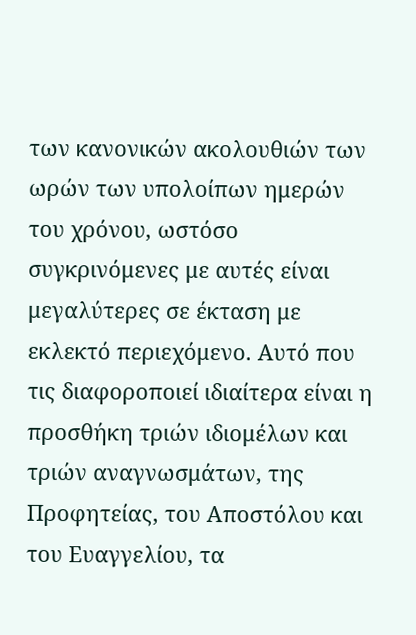των κανονικών ακολουθιών των ωρών των υπολοίπων ημερών του χρόνου, ωστόσο συγκρινόμενες με αυτές είναι μεγαλύτερες σε έκταση με εκλεκτό περιεχόμενο. Αυτό που τις διαφοροποιεί ιδιαίτερα είναι η προσθήκη τριών ιδιομέλων και τριών αναγνωσμάτων, της Προφητείας, του Αποστόλου και του Ευαγγελίου, τα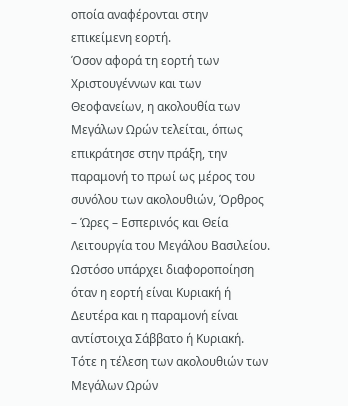οποία αναφέρονται στην επικείμενη εορτή.
Όσον αφορά τη εορτή των Χριστουγέννων και των Θεοφανείων, η ακολουθία των Μεγάλων Ωρών τελείται, όπως επικράτησε στην πράξη, την παραμονή το πρωί ως μέρος του συνόλου των ακολουθιών, Όρθρος – Ώρες – Εσπερινός και Θεία Λειτουργία του Μεγάλου Βασιλείου. Ωστόσο υπάρχει διαφοροποίηση όταν η εορτή είναι Κυριακή ή Δευτέρα και η παραμονή είναι αντίστοιχα Σάββατο ή Κυριακή. Τότε η τέλεση των ακολουθιών των Μεγάλων Ωρών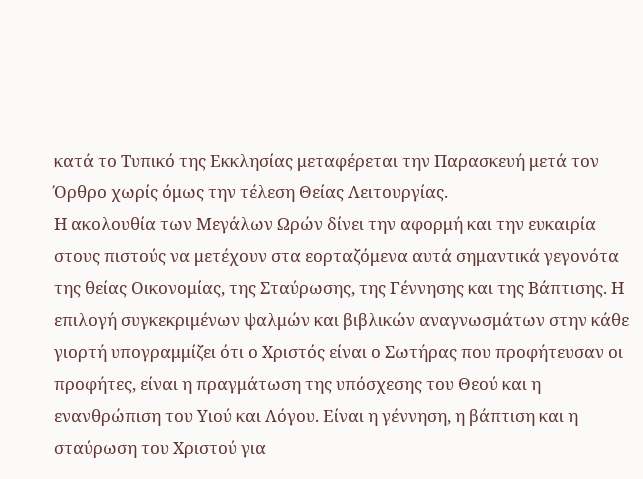κατά το Τυπικό της Εκκλησίας μεταφέρεται την Παρασκευή μετά τον Όρθρο χωρίς όμως την τέλεση Θείας Λειτουργίας.
Η ακολουθία των Μεγάλων Ωρών δίνει την αφορμή και την ευκαιρία στους πιστούς να μετέχουν στα εορταζόμενα αυτά σημαντικά γεγονότα της θείας Οικονομίας, της Σταύρωσης, της Γέννησης και της Βάπτισης. Η επιλογή συγκεκριμένων ψαλμών και βιβλικών αναγνωσμάτων στην κάθε γιορτή υπογραμμίζει ότι ο Χριστός είναι ο Σωτήρας που προφήτευσαν οι προφήτες, είναι η πραγμάτωση της υπόσχεσης του Θεού και η ενανθρώπιση του Υιού και Λόγου. Είναι η γέννηση, η βάπτιση και η σταύρωση του Χριστού για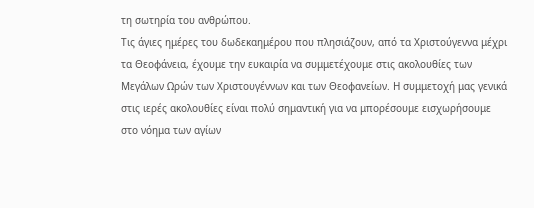τη σωτηρία του ανθρώπου.
Τις άγιες ημέρες του δωδεκαημέρου που πλησιάζουν, από τα Χριστούγεννα μέχρι τα Θεοφάνεια, έχουμε την ευκαιρία να συμμετέχουμε στις ακολουθίες των Μεγάλων Ωρών των Χριστουγέννων και των Θεοφανείων. Η συμμετοχή μας γενικά στις ιερές ακολουθίες είναι πολύ σημαντική για να μπορέσουμε εισχωρήσουμε στο νόημα των αγίων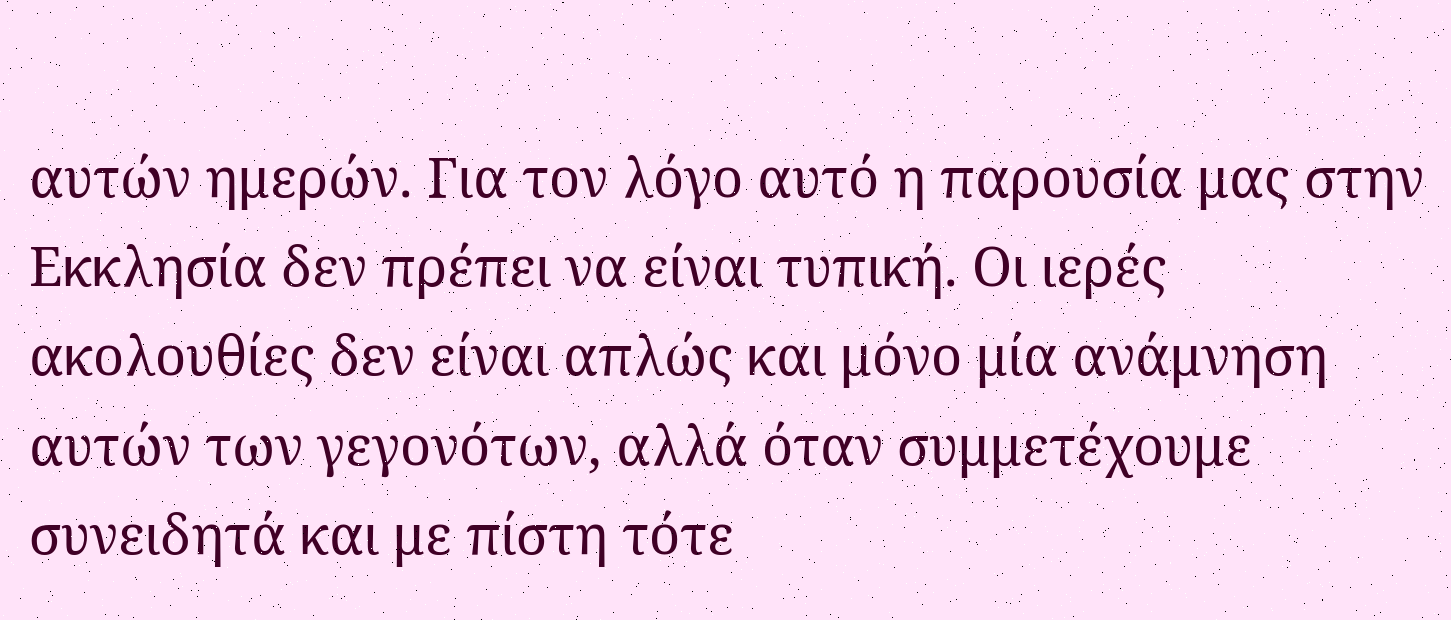αυτών ημερών. Για τον λόγο αυτό η παρουσία μας στην Εκκλησία δεν πρέπει να είναι τυπική. Οι ιερές ακολουθίες δεν είναι απλώς και μόνο μία ανάμνηση αυτών των γεγονότων, αλλά όταν συμμετέχουμε συνειδητά και με πίστη τότε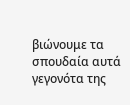βιώνουμε τα σπουδαία αυτά γεγονότα της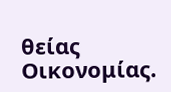θείας Οικονομίας.